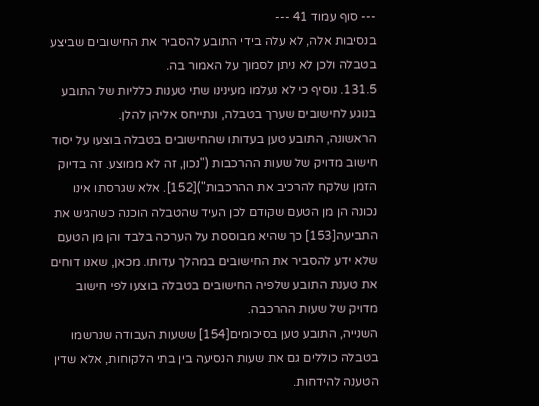--- סוף עמוד 41 ---
בנסיבות אלה, לא עלה בידי התובע להסביר את החישובים שביצע בטבלה ולכן לא ניתן לסמוך על האמור בה.
131.5. נוסיף כי לא נעלמו מעינינו שתי טענות כלליות של התובע בנוגע לחישובים שערך בטבלה, ונתייחס אליהן להלן.
הראשונה, התובע טען בעדותו שהחישובים בטבלה בוצעו על יסוד חישוב מדויק של שעות ההרכבות ("נכון, זה לא ממוצע. זה בדיוק הזמן שלקח להרכיב את ההרכבות")[152]. אלא שגרסתו אינו נכונה הן מן הטעם שקודם לכן העיד שהטבלה הוכנה כשהגיש את התביעה[153] כך שהיא מבוססת על הערכה בלבד והן מן הטעם שלא ידע להסביר את החישובים במהלך עדותו. מכאן, שאנו דוחים את טענת התובע שלפיה החישובים בטבלה בוצעו לפי חישוב מדויק של שעות ההרכבה.
השנייה, התובע טען בסיכומים[154] ששעות העבודה שנרשמו בטבלה כוללים גם את שעות הנסיעה בין בתי הלקוחות, אלא שדין הטענה להידחות.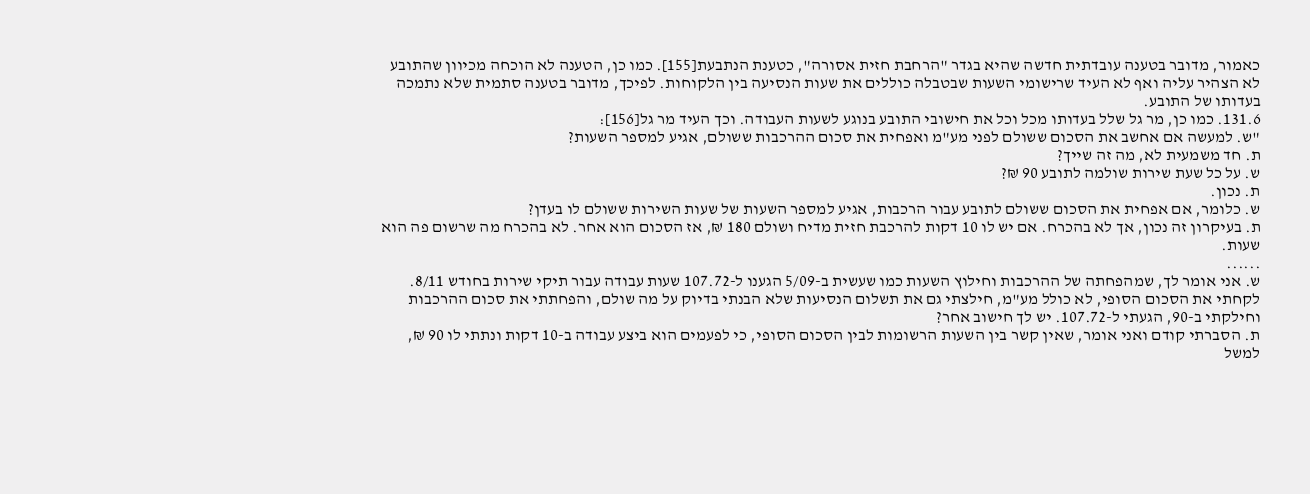כאמור, מדובר בטענה עובדתית חדשה שהיא בגדר "הרחבת חזית אסורה", כטענת הנתבעת[155]. כמו כן, הטענה לא הוכחה מכיוון שהתובע לא הצהיר עליה ואף לא העיד שרישומי השעות שבטבלה כוללים את שעות הנסיעה בין הלקוחות. לפיכך, מדובר בטענה סתמית שלא נתמכה בעדותו של התובע.
131.6. כמו כן, מר גל שלל בעדותו מכל וכל את חישובי התובע בנוגע לשעות העבודה. וכך העיד מר גל[156]:
"ש. למעשה אם אחשב את הסכום ששולם לפני מע"מ ואפחית את סכום ההרכבות ששולם, אגיע למספר השעות?
ת. חד משמעית לא, מה זה שייך?
ש. על כל שעת שירות שולמה לתובע 90 ₪?
ת. נכון.
ש. כלומר, אם אפחית את הסכום ששולם לתובע עבור הרכבות, אגיע למספר השעות של שעות השירות ששולם לו בעדן?
ת. בעיקרון זה נכון, אך לא בהכרח. אם יש לו 10 דקות להרכבת חזית מדיח ושולם 180 ₪, אז הסכום הוא אחר. לא בהכרח מה שרשום פה הוא שעות.
......
ש. אני אומר לך, שמהפחתה של ההרכבות וחילוץ השעות כמו שעשית ב-5/09 הגענו ל-107.72 שעות עבודה עבור תיקי שירות בחודש 8/11. לקחתי את הסכום הסופי, לא כולל מע"מ, חילצתי גם את תשלום הנסיעות שלא הבנתי בדיוק על מה שולם, והפחתתי את סכום ההרכבות וחילקתי ב-90, הגעתי ל-107.72. יש לך חישוב אחר?
ת. הסברתי קודם ואני אומר, שאין קשר בין השעות הרשומות לבין הסכום הסופי, כי לפעמים הוא ביצע עבודה ב-10 דקות ונתתי לו 90 ₪, למשל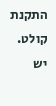התקנת קולט. יש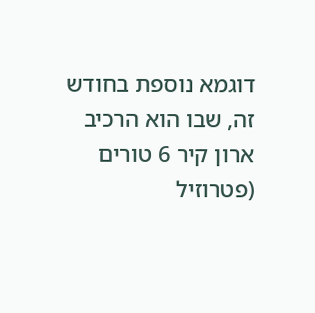דוגמא נוספת בחודש זה, שבו הוא הרכיב ארון קיר 6 טורים (פטרוזיל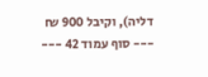דליה), וקיבל 900 ₪
--- סוף עמוד 42 ---